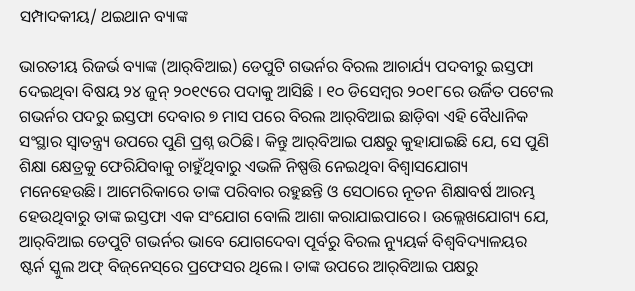ସମ୍ପାଦକୀୟ/ ଥଇଥାନ ବ୍ୟାଙ୍କ

ଭାରତୀୟ ରିଜର୍ଭ ବ୍ୟାଙ୍କ (ଆର୍‌ବିଆଇ) ଡେପୁଟି ଗଭର୍ନର ବିରଲ ଆଚାର୍ଯ୍ୟ ପଦବୀରୁ ଇସ୍ତଫା ଦେଇଥିବା ବିଷୟ ୨୪ ଜୁନ୍‌ ୨୦୧୯ରେ ପଦାକୁ ଆସିଛି । ୧୦ ଡିସେମ୍ବର ୨୦୧୮ରେ ଉର୍ଜିତ ପଟେଲ ଗଭର୍ନର ପଦରୁ ଇସ୍ତଫା ଦେବାର ୭ ମାସ ପରେ ବିରଲ ଆର୍‌ବିଆଇ ଛାଡ଼ିବା ଏହି ବୈଧାନିକ ସଂସ୍ଥାର ସ୍ବାତନ୍ତ୍ର୍ୟ ଉପରେ ପୁଣି ପ୍ରଶ୍ନ ଉଠିଛି। କିନ୍ତୁ ଆର୍‌ବିଆଇ ପକ୍ଷରୁ କୁହାଯାଇଛି ଯେ, ସେ ପୁଣି ଶିକ୍ଷା କ୍ଷେତ୍ରକୁ ଫେରିଯିବାକୁ ଚାହୁଁଥିବାରୁ ଏଭଳି ନିଷ୍ପତ୍ତି ନେଇଥିବା ବିଶ୍ୱାସଯୋଗ୍ୟ ମନେହେଉଛି। ଆମେରିକାରେ ତାଙ୍କ ପରିବାର ରହୁଛନ୍ତି ଓ ସେଠାରେ ନୂତନ ଶିକ୍ଷାବର୍ଷ ଆରମ୍ଭ ହେଉଥିବାରୁ ତାଙ୍କ ଇସ୍ତଫା ଏକ ସଂଯୋଗ ବୋଲି ଆଶା କରାଯାଇପାରେ। ଉଲ୍ଲେଖଯୋଗ୍ୟ ଯେ, ଆର୍‌ବିଆଇ ଡେପୁଟି ଗଭର୍ନର ଭାବେ ଯୋଗଦେବା ପୂର୍ବରୁ ବିରଲ ନ୍ୟୁୟର୍କ ବିଶ୍ୱବିଦ୍ୟାଳୟର ଷ୍ଟର୍ନ ସ୍କୁଲ ଅଫ୍‌ ବିଜ୍‌ନେସ୍‌ରେ ପ୍ରଫେସର ଥିଲେ। ତାଙ୍କ ଉପରେ ଆର୍‌ବିଆଇ ପକ୍ଷରୁ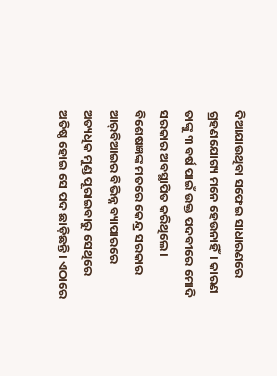ଦିଆଯାଉଥିବା ସଫେଇ ସାଧାରଣରେ ଗ୍ରହଣଯୋଗ୍ୟ ମନେ ହେଉନାହିଁ। କାରଣ ତାଙ୍କୁ ୩ ବର୍ଷ ପାଇଁ ଉକ୍ତ ପଦବୀରେ ମୋଦି ସରକାର ଅବସ୍ଥାପିତ କରିଥିଲେ। ବିଶେଷଜ୍ଞଙ୍କ ମତରେ କେନ୍ଦ୍ର ସରକାର ଆର୍‌ବିଆଇର ବିଭିନ୍ନ ବ୍ୟାପାରରେ ଅତ୍ୟଧିକ ମୁଣ୍ଡ ପୂରାଇବାରୁ ସେଥିରେ ଅତିଷ୍ଠ ହୋଇ ସେ ପଦ ଛାଡ଼ିଛନ୍ତି। ଏଠାରେ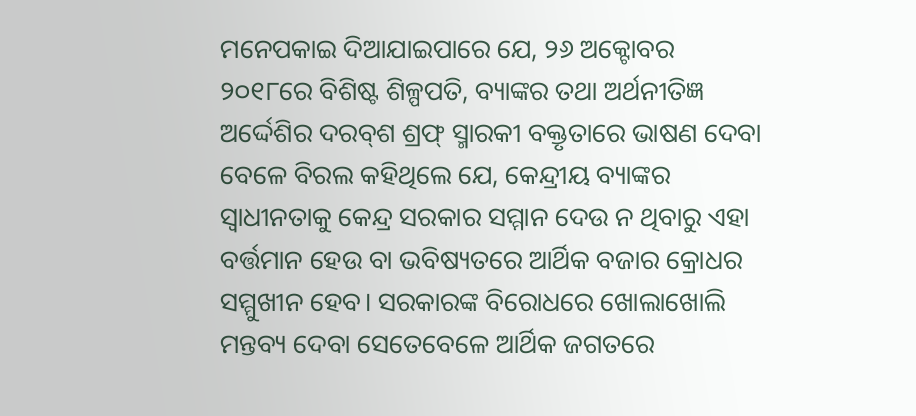ମନେପକାଇ ଦିଆଯାଇପାରେ ଯେ, ୨୬ ଅକ୍ଟୋବର ୨୦୧୮ରେ ବିଶିଷ୍ଟ ଶିଳ୍ପପତି, ବ୍ୟାଙ୍କର ତଥା ଅର୍ଥନୀତିଜ୍ଞ ଅର୍ଦ୍ଦେଶିର ଦରବ୍‌ଶ ଶ୍ରଫ୍‌ ସ୍ମାରକୀ ବକ୍ତୃତାରେ ଭାଷଣ ଦେବା ବେଳେ ବିରଲ କହିଥିଲେ ଯେ, କେନ୍ଦ୍ରୀୟ ବ୍ୟାଙ୍କର ସ୍ବାଧୀନତାକୁ କେନ୍ଦ୍ର ସରକାର ସମ୍ମାନ ଦେଉ ନ ଥିବାରୁ ଏହା ବର୍ତ୍ତମାନ ହେଉ ବା ଭବିଷ୍ୟତରେ ଆର୍ଥିକ ବଜାର କ୍ରୋଧର ସମ୍ମୁଖୀନ ହେବ। ସରକାରଙ୍କ ବିରୋଧରେ ଖୋଲାଖୋଲି ମନ୍ତବ୍ୟ ଦେବା ସେତେବେଳେ ଆର୍ଥିକ ଜଗତରେ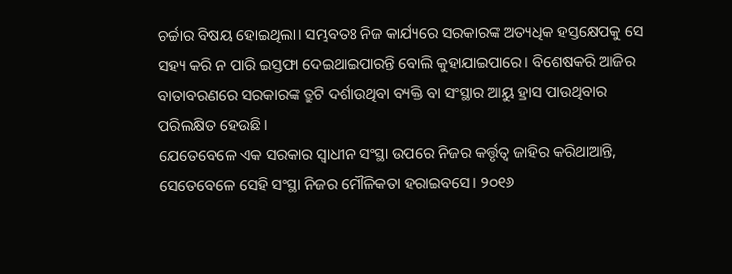ଚର୍ଚ୍ଚାର ବିଷୟ ହୋଇଥିଲା। ସମ୍ଭବତଃ ନିଜ କାର୍ଯ୍ୟରେ ସରକାରଙ୍କ ଅତ୍ୟଧିକ ହସ୍ତକ୍ଷେପକୁ ସେ ସହ୍ୟ କରି ନ ପାରି ଇସ୍ତଫା ଦେଇଥାଇପାରନ୍ତି ବୋଲି କୁହାଯାଇପାରେ। ବିଶେଷକରି ଆଜିର ବାତାବରଣରେ ସରକାରଙ୍କ ତ୍ରୁଟି ଦର୍ଶାଉଥିବା ବ୍ୟକ୍ତି ବା ସଂସ୍ଥାର ଆୟୁ ହ୍ରାସ ପାଉଥିବାର ପରିଲକ୍ଷିତ ହେଉଛି।
ଯେତେବେଳେ ଏକ ସରକାର ସ୍ବାଧୀନ ସଂସ୍ଥା ଉପରେ ନିଜର କର୍ତ୍ତୃତ୍ୱ ଜାହିର କରିଥାଆନ୍ତି, ସେତେବେଳେ ସେହି ସଂସ୍ଥା ନିଜର ମୌଳିକତା ହରାଇବସେ। ୨୦୧୬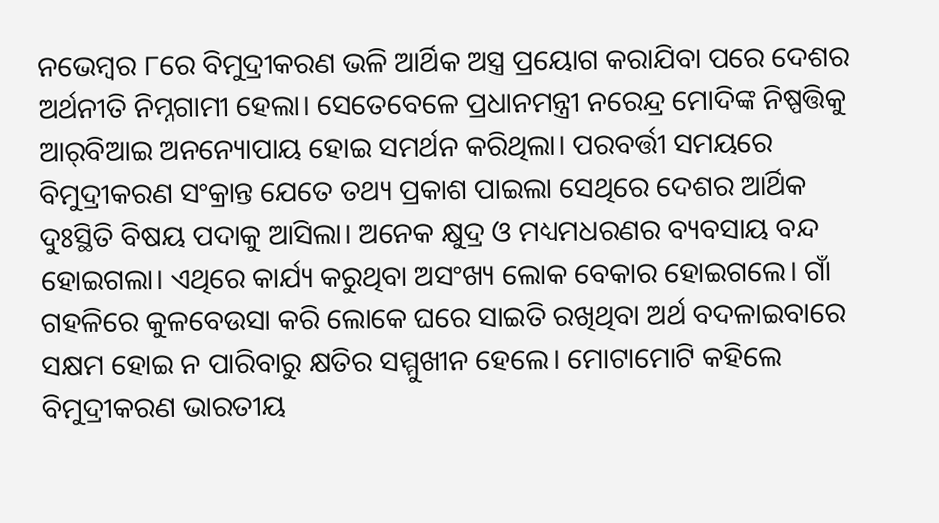ନଭେମ୍ବର ୮ରେ ବିମୁଦ୍ରୀକରଣ ଭଳି ଆର୍ଥିକ ଅସ୍ତ୍ର ପ୍ରୟୋଗ କରାଯିବା ପରେ ଦେଶର ଅର୍ଥନୀତି ନିମ୍ନଗାମୀ ହେଲା। ସେତେବେଳେ ପ୍ରଧାନମନ୍ତ୍ରୀ ନରେନ୍ଦ୍ର ମୋଦିଙ୍କ ନିଷ୍ପତ୍ତିକୁ ଆର୍‌ବିଆଇ ଅନନ୍ୟୋପାୟ ହୋଇ ସମର୍ଥନ କରିଥିଲା। ପରବର୍ତ୍ତୀ ସମୟରେ ବିମୁଦ୍ରୀକରଣ ସଂକ୍ରାନ୍ତ ଯେତେ ତଥ୍ୟ ପ୍ରକାଶ ପାଇଲା ସେଥିରେ ଦେଶର ଆର୍ଥିକ ଦୁଃସ୍ଥିତି ବିଷୟ ପଦାକୁ ଆସିଲା। ଅନେକ କ୍ଷୁଦ୍ର ଓ ମଧ୍ୟମଧରଣର ବ୍ୟବସାୟ ବନ୍ଦ ହୋଇଗଲା। ଏଥିରେ କାର୍ଯ୍ୟ କରୁଥିବା ଅସଂଖ୍ୟ ଲୋକ ବେକାର ହୋଇଗଲେ। ଗାଁ ଗହଳିରେ କୁଳବେଉସା କରି ଲୋକେ ଘରେ ସାଇତି ରଖିଥିବା ଅର୍ଥ ବଦଳାଇବାରେ ସକ୍ଷମ ହୋଇ ନ ପାରିବାରୁ କ୍ଷତିର ସମ୍ମୁଖୀନ ହେଲେ। ମୋଟାମୋଟି କହିଲେ ବିମୁଦ୍ରୀକରଣ ଭାରତୀୟ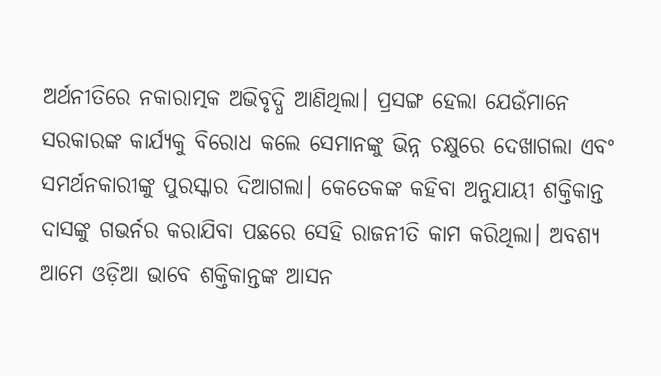ଅର୍ଥନୀତିରେ ନକାରାତ୍ମକ ଅଭିବୃଦ୍ଧି ଆଣିଥିଲା। ପ୍ରସଙ୍ଗ ହେଲା ଯେଉଁମାନେ ସରକାରଙ୍କ କାର୍ଯ୍ୟକୁ ବିରୋଧ କଲେ ସେମାନଙ୍କୁ ଭିନ୍ନ ଚକ୍ଷୁରେ ଦେଖାଗଲା ଏବଂ ସମର୍ଥନକାରୀଙ୍କୁ ପୁରସ୍କାର ଦିଆଗଲା। କେତେକଙ୍କ କହିବା ଅନୁଯାୟୀ ଶକ୍ତିକାନ୍ତ ଦାସଙ୍କୁ ଗଭର୍ନର କରାଯିବା ପଛରେ ସେହି ରାଜନୀତି କାମ କରିଥିଲା। ଅବଶ୍ୟ ଆମେ ଓଡ଼ିଆ ଭାବେ ଶକ୍ତିକାନ୍ତଙ୍କ ଆସନ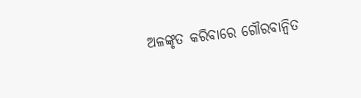ଅଳଙ୍କୃତ କରିବାରେ ଗୌରବାନ୍ବିତ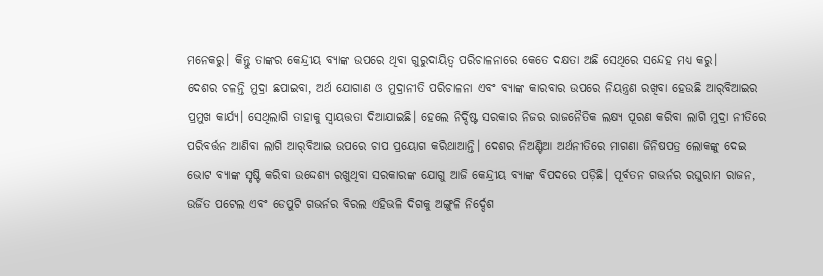ମନେକରୁ। କିନ୍ତୁ ତାଙ୍କର କେନ୍ଦ୍ରୀୟ ବ୍ୟାଙ୍କ ଉପରେ ଥିବା ଗୁରୁଦାୟିତ୍ୱ ପରିଚାଳନାରେ କେତେ ଦକ୍ଷତା ଅଛି ସେଥିରେ ସନ୍ଦେହ ମଧ୍ୟ କରୁ।
ଦେଶର ଚଳନ୍ତି ମୁଦ୍ରା ଛପାଇବା, ଅର୍ଥ ଯୋଗାଣ ଓ ମୁଦ୍ରାନୀତି ପରିଚାଳନା ଏବଂ ବ୍ୟାଙ୍କ କାରବାର ଉପରେ ନିୟନ୍ତ୍ରଣ ରଖିବା ହେଉଛି ଆର୍‌ବିଆଇର ପ୍ରମୁଖ କାର୍ଯ୍ୟ। ସେଥିଲାଗି ତାହାକୁ ସ୍ବାୟତ୍ତତା ଦିଆଯାଇଛି। ହେଲେ ନିର୍ଦ୍ଦିଷ୍ଟ ସରକାର ନିଜର ରାଜନୈତିକ ଲକ୍ଷ୍ୟ ପୂରଣ କରିବା ଲାଗି ମୁଦ୍ରା ନୀତିରେ ପରିବର୍ତ୍ତନ ଆଣିବା ଲାଗି ଆର୍‌ବିଆଇ ଉପରେ ଚାପ ପ୍ରୟୋଗ କରିଥାଆନ୍ତି। ଦେଶର ନିଅଣ୍ଟିଆ ଅର୍ଥନୀତିରେ ମାଗଣା ଜିନିଷପତ୍ର ଲୋକଙ୍କୁ ଦେଇ ଭୋଟ ବ୍ୟାଙ୍କ ସୃଷ୍ଟି କରିବା ଉଦ୍ଦେଶ୍ୟ ରଖୁଥିବା ସରକାରଙ୍କ ଯୋଗୁ ଆଜି କେନ୍ଦ୍ରୀୟ ବ୍ୟାଙ୍କ ବିପଦରେ ପଡ଼ିଛି। ପୂର୍ବତନ ଗଭର୍ନର ରଘୁରାମ ରାଜନ, ଉର୍ଜିତ ପଟେଲ ଏବଂ ଡେପୁଟି ଗଭର୍ନର ବିରଲ ଏହିଭଳି ଦିଗକୁ ଅଙ୍ଗୁଳି ନିର୍ଦ୍ଦେଶ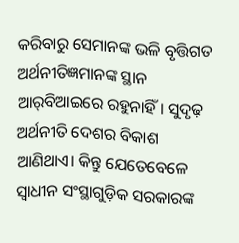କରିବାରୁ ସେମାନଙ୍କ ଭଳି ବୃତ୍ତିଗତ ଅର୍ଥନୀତିଜ୍ଞମାନଙ୍କ ସ୍ଥାନ ଆର୍‌ବିଆଇରେ ରହୁନାହିଁ। ସୁଦୃଢ଼ ଅର୍ଥନୀତି ଦେଶର ବିକାଶ ଆଣିଥାଏ। କିନ୍ତୁ ଯେତେବେଳେ ସ୍ବାଧୀନ ସଂସ୍ଥାଗୁଡ଼ିକ ସରକାରଙ୍କ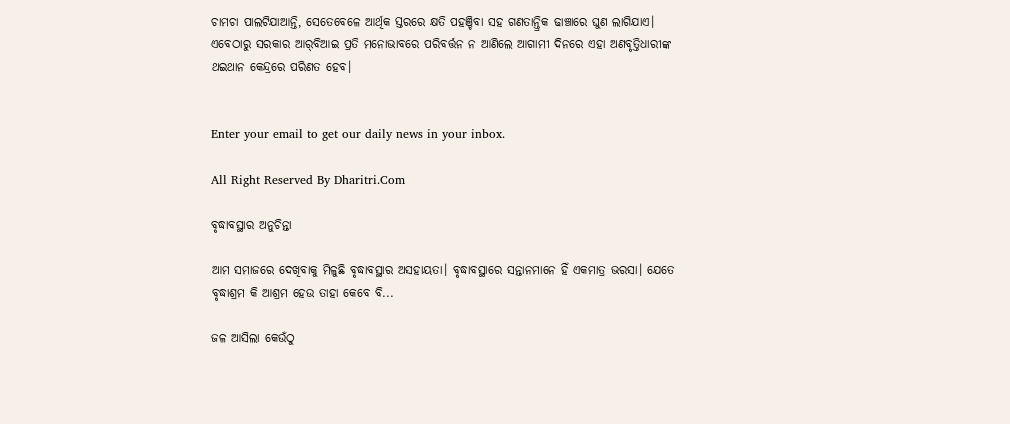ଚାମଚା ପାଲଟିଯାଆନ୍ତି, ସେତେବେଳେ ଆର୍ଥିକ ସ୍ତରରେ କ୍ଷତି ପହଞ୍ଚିବା ସହ ଗଣତାନ୍ତ୍ରିକ ଢାଞ୍ଚାରେ ଘୁଣ ଲାଗିଯାଏ। ଏବେଠାରୁ ସରକାର ଆର୍‌ବିଆଇ ପ୍ରତି ମନୋଭାବରେ ପରିବର୍ତ୍ତନ ନ ଆଣିଲେ ଆଗାମୀ ଦିନରେ ଏହା ଅଣବୃତ୍ତିଧାରୀଙ୍କ ଥଇଥାନ କେନ୍ଦ୍ରରେ ପରିଣତ ହେବ।


Enter your email to get our daily news in your inbox.

All Right Reserved By Dharitri.Com

ବୃଦ୍ଧାବସ୍ଥାର ଅନୁଚିନ୍ତା

ଆମ ସମାଜରେ ଦେଖିବାକୁ ମିଳୁଛି ବୃଦ୍ଧାବସ୍ଥାର ଅସହାୟତା। ବୃଦ୍ଧାବସ୍ଥାରେ ସନ୍ତାନମାନେ ହିଁ ଏକମାତ୍ର ଭରସା। ଯେତେ ବୃଦ୍ଧାଶ୍ରମ କି ଆଶ୍ରମ ହେଉ ତାହା କେବେ ବି...

ଜଳ ଆସିଲା କେଉଁଠୁ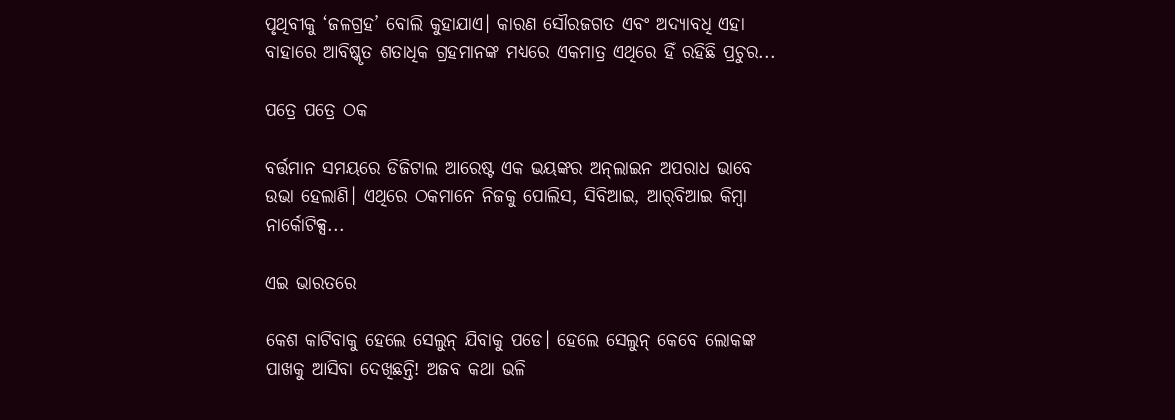ପୃଥିବୀକୁ ‘ଜଳଗ୍ରହ’ ବୋଲି କୁହାଯାଏ। କାରଣ ସୌରଜଗତ ଏବଂ ଅଦ୍ୟାବଧି ଏହା ବାହାରେ ଆବିଷ୍କୃତ ଶତାଧିକ ଗ୍ରହମାନଙ୍କ ମଧ୍ୟରେ ଏକମାତ୍ର ଏଥିରେ ହିଁ ରହିଛି ପ୍ରଚୁର...

ପତ୍ରେ ପତ୍ରେ ଠକ

ବର୍ତ୍ତମାନ ସମୟରେ ଡିଜିଟାଲ ଆରେଷ୍ଟ ଏକ ଭୟଙ୍କର ଅନ୍‌ଲାଇନ ଅପରାଧ ଭାବେ ଉଭା ହେଲାଣି। ଏଥିରେ ଠକମାନେ ନିଜକୁ ପୋଲିସ, ସିବିଆଇ, ଆର୍‌ବିଆଇ କିମ୍ବା ନାର୍କୋଟିକ୍ସ...

ଏଇ ଭାରତରେ

କେଶ କାଟିବାକୁ ହେଲେ ସେଲୁନ୍‌ ଯିବାକୁ ପଡେ। ହେଲେ ସେଲୁନ୍‌ କେବେ ଲୋକଙ୍କ ପାଖକୁ ଆସିବା ଦେଖିଛନ୍ତି! ଅଜବ କଥା ଭଳି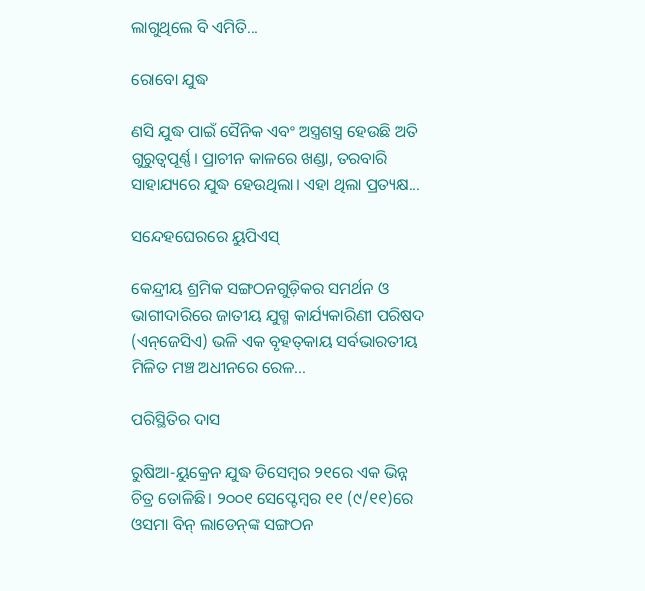ଲାଗୁଥିଲେ ବି ଏମିତି...

ରୋବୋ ଯୁଦ୍ଧ

ଣସି ଯୁଦ୍ଧ ପାଇଁ ସୈନିକ ଏବଂ ଅସ୍ତ୍ରଶସ୍ତ୍ର ହେଉଛି ଅତି ଗୁରୁତ୍ୱପୂର୍ଣ୍ଣ। ପ୍ରାଚୀନ କାଳରେ ଖଣ୍ଡା, ତରବାରି ସାହାଯ୍ୟରେ ଯୁଦ୍ଧ ହେଉଥିଲା। ଏହା ଥିଲା ପ୍ରତ୍ୟକ୍ଷ...

ସନ୍ଦେହଘେରରେ ୟୁପିଏସ୍‌

କେନ୍ଦ୍ରୀୟ ଶ୍ରମିକ ସଙ୍ଗଠନଗୁଡ଼ିକର ସମର୍ଥନ ଓ ଭାଗୀଦାରିରେ ଜାତୀୟ ଯୁଗ୍ମ କାର୍ଯ୍ୟକାରିଣୀ ପରିଷଦ (ଏନ୍‌ଜେସିଏ) ଭଳି ଏକ ବୃହତ୍‌କାୟ ସର୍ବଭାରତୀୟ ମିଳିତ ମଞ୍ଚ ଅଧୀନରେ ରେଳ...

ପରିସ୍ଥିତିର ଦାସ

ରୁଷିଆ-ୟୁକ୍ରେନ ଯୁଦ୍ଧ ଡିସେମ୍ବର ୨୧ରେ ଏକ ଭିନ୍ନ ଚିତ୍ର ତୋଳିଛି। ୨୦୦୧ ସେପ୍ଟେମ୍ବର ୧୧ (୯/୧୧)ରେ ଓସମା ବିନ୍‌ ଲାଡେନ୍‌ଙ୍କ ସଙ୍ଗଠନ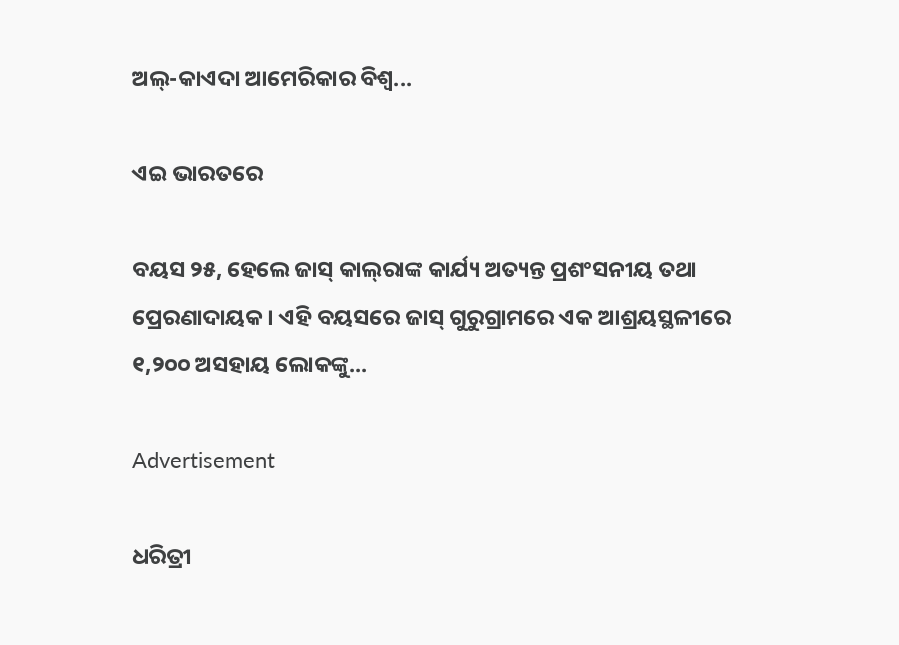ଅଲ୍‌-କାଏଦା ଆମେରିକାର ବିଶ୍ୱ...

ଏଇ ଭାରତରେ

ବୟସ ୨୫, ହେଲେ ଜାସ୍‌ କାଲ୍‌ରାଙ୍କ କାର୍ଯ୍ୟ ଅତ୍ୟନ୍ତ ପ୍ରଶଂସନୀୟ ତଥା ପ୍ରେରଣାଦାୟକ। ଏହି ବୟସରେ ଜାସ୍‌ ଗୁରୁଗ୍ରାମରେ ଏକ ଆଶ୍ରୟସ୍ଥଳୀରେ ୧,୨୦୦ ଅସହାୟ ଲୋକଙ୍କୁ...

Advertisement

ଧରିତ୍ରୀ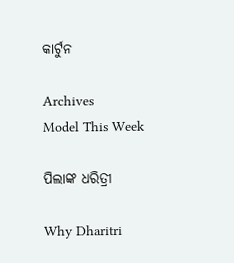କାର୍ଟୁନ

Archives
Model This Week

ପିଲାଙ୍କ ଧରିତ୍ରୀ

Why Dharitri